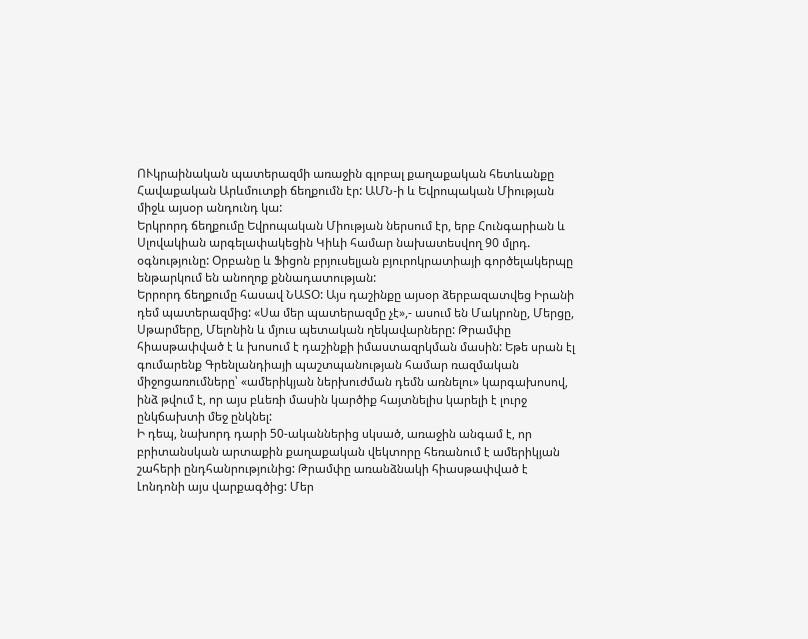ՈՒկրաինական պատերազմի առաջին գլոբալ քաղաքական հետևանքը Հավաքական Արևմուտքի ճեղքումն էր: ԱՄՆ-ի և Եվրոպական Միության միջև այսօր անդունդ կա:
Երկրորդ ճեղքումը Եվրոպական Միության ներսում էր, երբ Հունգարիան և Սլովակիան արգելափակեցին Կիևի համար նախատեսվող 90 մլրդ. օգնությունը: Օրբանը և Ֆիցոն բրյուսելյան բյուրոկրատիայի գործելակերպը ենթարկում են անողոք քննադատության:
Երրորդ ճեղքումը հասավ ՆԱՏՕ: Այս դաշինքը այսօր ձերբազատվեց Իրանի դեմ պատերազմից: «Սա մեր պատերազմը չէ»,- ասում են Մակրոնը, Մերցը, Սթարմերը, Մելոնին և մյուս պետական ղեկավարները: Թրամփը հիասթափված է և խոսում է դաշինքի իմաստազրկման մասին: Եթե սրան էլ գումարենք Գրենլանդիայի պաշտպանության համար ռազմական միջոցառումները՝ «ամերիկյան ներխուժման դեմն առնելու» կարգախոսով, ինձ թվում է, որ այս բևեռի մասին կարծիք հայտնելիս կարելի է լուրջ ընկճախտի մեջ ընկնել:
Ի դեպ, նախորդ դարի 50-ականներից սկսած, առաջին անգամ է, որ բրիտանսկան արտաքին քաղաքական վեկտորը հեռանում է ամերիկյան շահերի ընդհանրությունից: Թրամփը առանձնակի հիասթափված է Լոնդոնի այս վարքագծից: Մեր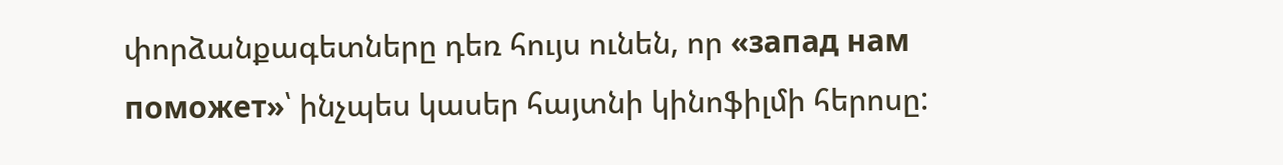փորձանքագետները դեռ հույս ունեն, որ «запад нам поможет»՝ ինչպես կասեր հայտնի կինոֆիլմի հերոսը: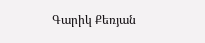Գարիկ Քեռյան